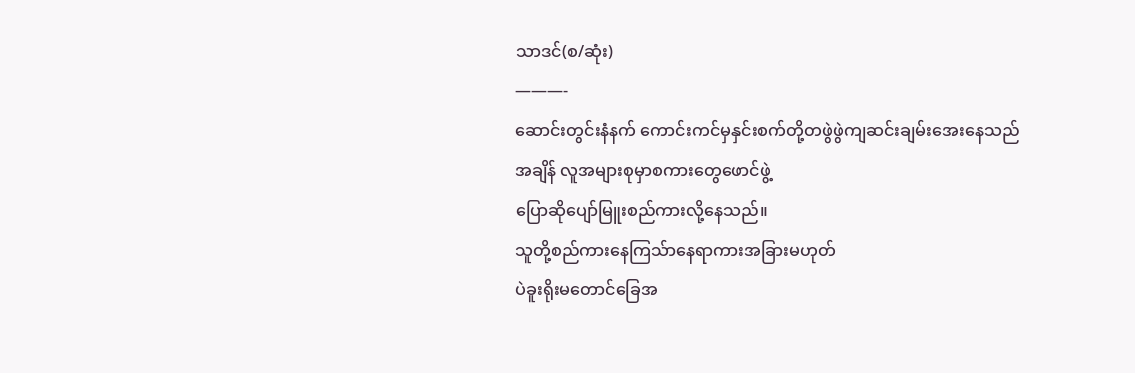သာဒင်(စ/ဆုံး)
———-
ဆောင်းတွင်းနံနက် ကောင်းကင်မှနှင်းစက်တို့တဖွဲဖွဲကျဆင်းချမ်းအေးနေသည်အချိန် လူအများစုမှာစကားတွေဖောင်ဖွဲ့
ပြောဆိုပျော်မြူးစည်ကားလို့နေသည်။
သူတို့စည်ကားနေကြသ်ာနေရာကားအခြားမဟုတ်
ပဲခူးရိုးမတောင်ခြေအ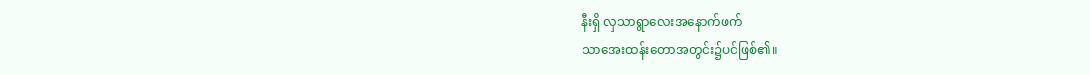နီးရှိ လှသာရွာလေးအနောက်ဖက်
သာအေးထန်းတောအတွင်း၌ပင်ဖြစ်၏။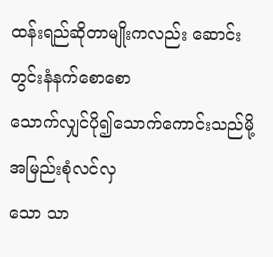ထန်းရည်ဆိုတာမျိုးကလည်း ဆောင်းတွင်းနံနက်စောစော
သောက်လျှင်ပို၍သောက်ကောင်းသည်မို့ အမြည်းစုံလင်လှ
သော သာ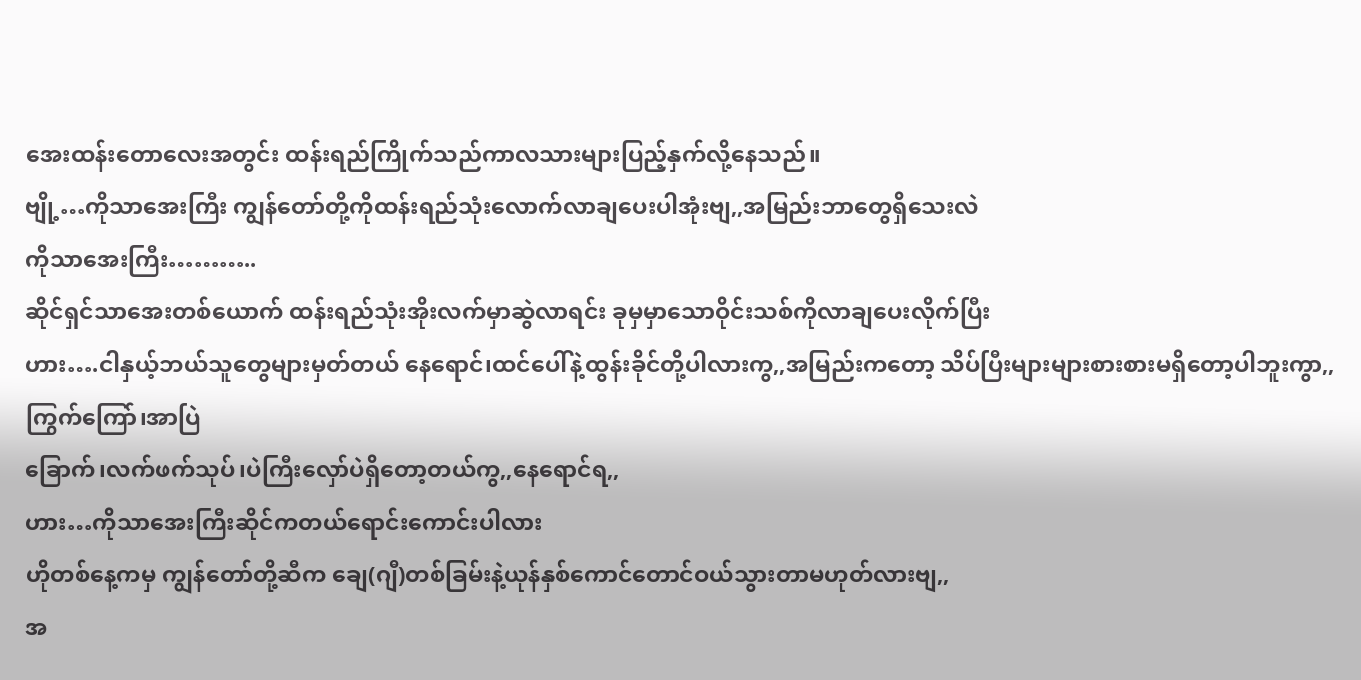အေးထန်းတောလေးအတွင်း ထန်းရည်ကြိုက်သည်ကာလသားများပြည့်နှက်လို့နေသည်။
ဗျို့…ကိုသာအေးကြီး ကျွန်တော်တို့ကိုထန်းရည်သုံးလောက်လာချပေးပါအုံးဗျ,,အမြည်းဘာတွေရှိသေးလဲ
ကိုသာအေးကြီး………..
ဆိုင်ရှင်သာအေးတစ်ယောက် ထန်းရည်သုံးအိုးလက်မှာဆွဲလာရင်း ခုမှမှာသောဝိုင်းသစ်ကိုလာချပေးလိုက်ပြီး
ဟား….ငါနှယ့်ဘယ်သူတွေများမှတ်တယ် နေရောင်၊ထင်ပေါ်နဲ့ထွန်းခိုင်တို့ပါလားကွ,,အမြည်းကတော့ သိပ်ပြီးများများစားစားမရှိတော့ပါဘူးကွာ,,ကြွက်ကြော်၊အာပြဲ
ခြောက်၊လက်ဖက်သုပ်၊ပဲကြီးလှော်ပဲရှိတော့တယ်ကွ,,နေရောင်ရ,,
ဟား…ကိုသာအေးကြီးဆိုင်ကတယ်ရောင်းကောင်းပါလား
ဟိုတစ်နေ့ကမှ ကျွန်တော်တို့ဆီက ချေ(ဂျီ)တစ်ခြမ်းနဲ့ယုန်နှစ်ကောင်တောင်ဝယ်သွားတာမဟုတ်လားဗျ,,
အ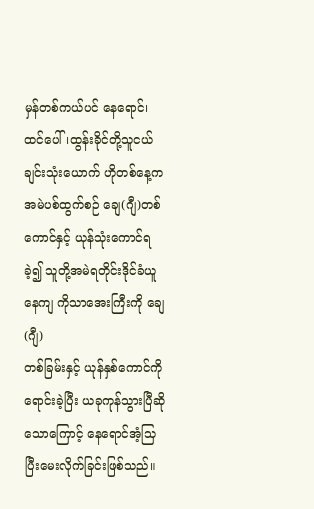မှန်တစ်ကယ်ပင် နေရောင်၊ထင်ပေါ်၊ထွန်းခိုင်တို့သူငယ်ချင်းသုံးယောက် ဟိုတစ်နေ့ကအမဲပစ်ထွက်စဉ် ချေ(ဂျီ)တစ်ကောင်နှင့် ယုန်သုံးကောင်ရခဲ့၍ သူတို့အမဲရတိုင်းဒိုင်ခံယူနေကျ ကိုသာအေးကြီးကို ချေ(ဂျီ)
တစ်ခြမ်းနှင့် ယုန်နှစ်ကောင်ကိုရောင်းခဲ့ပြီး ယခုကုန်သွားပြီဆိုသောကြောင့် နေရောင်အံ့သြပြီးမေးလိုက်ခြင်းဖြစ်သည်။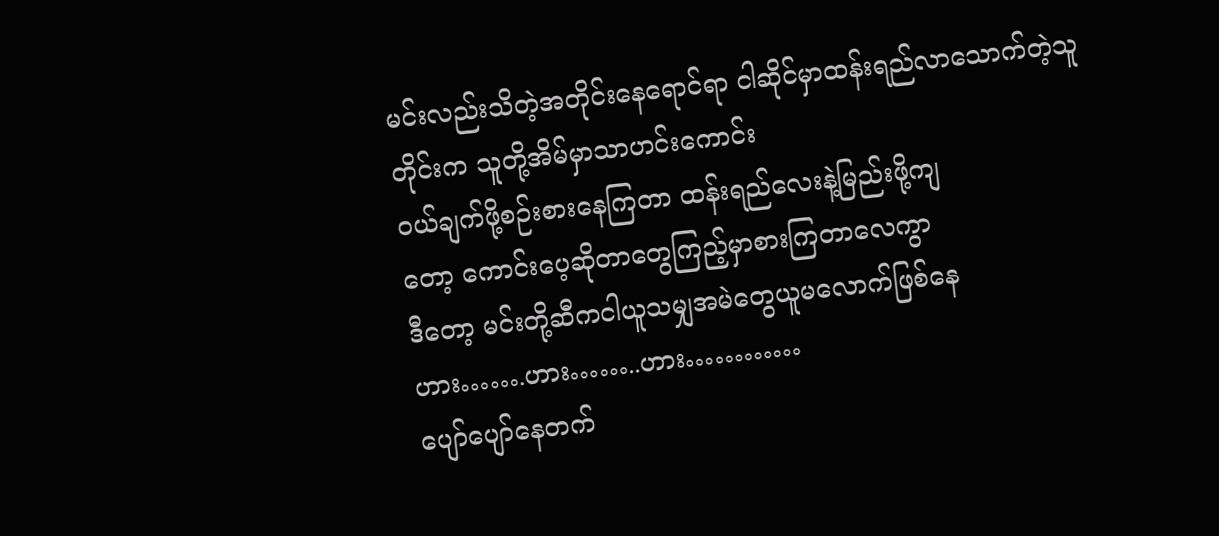မင်းလည်းသိတဲ့အတိုင်းနေရောင်ရာ ငါဆိုင်မှာထန်းရည်လာသောက်တဲ့သူတိုင်းက သူတို့အိမ်မှာသာဟင်းကောင်း
ဝယ်ချက်ဖို့စဉ်းစားနေကြတာ ထန်းရည်လေးနဲ့မြည်းဖို့ကျ
တော့ ကောင်းပေ့ဆိုတာတွေကြည့်မှာစားကြတာလေကွာ
ဒီတော့ မင်းတို့ဆီကငါယူသမျှအမဲတွေယူမလောက်ဖြစ်နေ
ဟား…….ဟား……..ဟား…………
ပျော်ပျော်နေတက်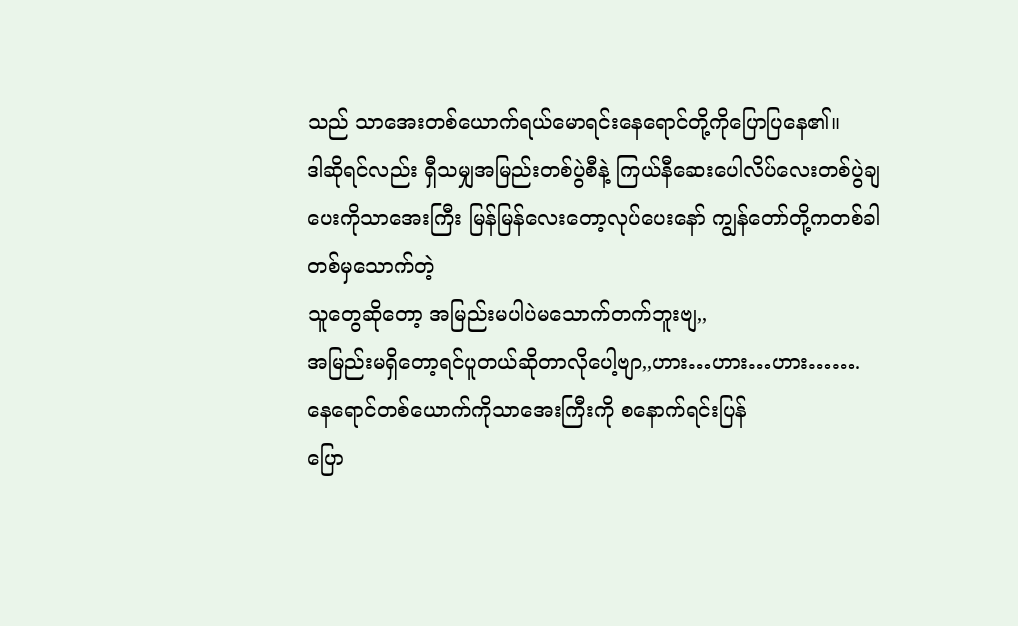သည် သာအေးတစ်ယောက်ရယ်မောရင်းနေရောင်တို့ကိုပြောပြနေ၏။
ဒါဆိုရင်လည်း ရှီသမျှအမြည်းတစ်ပွဲစီနဲ့ ကြယ်နီဆေးပေါလိပ်လေးတစ်ပွဲချပေးကိုသာအေးကြီး မြန်မြန်လေးတော့လုပ်ပေးနော် ကျွန်တော်တို့ကတစ်ခါတစ်မှသောက်တဲ့
သူတွေဆိုတော့ အမြည်းမပါပဲမသောက်တက်ဘူးဗျ,,
အမြည်းမရှိတော့ရင်ပူတယ်ဆိုတာလိုပေါ့ဗျာ,,ဟား…ဟား…ဟား…….
နေရောင်တစ်ယောက်ကိုသာအေးကြီးကို စနောက်ရင်းပြန်
ပြော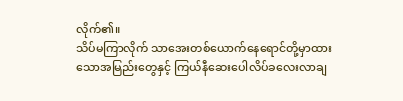လိုက်၏။
သိပ်မကြာလိုက် သာအေးတစ်ယောက်နေရောင်တို့မှာထားသောအမြည်းတွေနှင့် ကြယ်နီဆေးပေါလိပ်ခလေးလာချ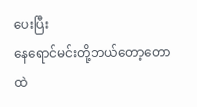ပေးပြီး
နေရောင်မင်းတို့ဘယ်တော့တောထဲ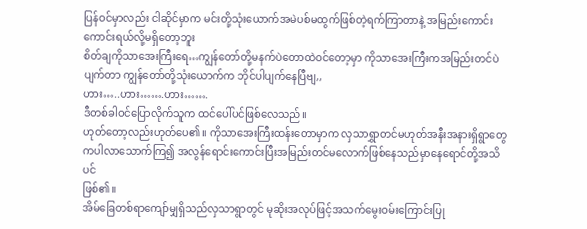ပြန်ဝင်မှာလည်း ငါဆိုင်မှာက မင်းတို့သုံးယောက်အမဲပစ်မထွက်ဖြစ်တဲ့ရက်ကြာတာနဲ့ အမြည်းကောင်းကောင်းရယ်လို့မရှိတော့ဘူး
စိတ်ချကိုသာအေးကြီးရေ…ကျွန်တော်တို့မနက်ပဲတောထဲဝင်တော့မှာ ကိုသာအေးကြီးကအမြည်းတင်ပဲပျက်တာ ကျွန်တော်တို့သုံးယောက်က ဘိုင်ပါပျက်နေပြီဗျ,,
ဟား…..ဟား…….ဟား…….
ဒီတစ်ခါဝင်ပြောလိုက်သူက ထင်ပေါ်ပင်ဖြစ်လေသည်။
ဟုတ်တော့လည်းဟုတ်ပေ၏။ ကိုသာအေးကြီးထန်းတောမှာက လှသာရွှာတင်မဟုတ်အနီးအနားရှိရွာတွေကပါလာသောက်ကြ၍ အလွန်ရောင်းကောင်းပြီးအမြည်းတင်မလောက်ဖြစ်နေသည်မှာနေရောင်တို့အသိပင်
ဖြစ်၏။
အိမ်ခြေတစ်ရာကျော်မျှရှိသည်လှသာရွာတွင် မုဆိုးအလုပ်ဖြင့်အသက်မွေးဝမ်းကြောင်းပြု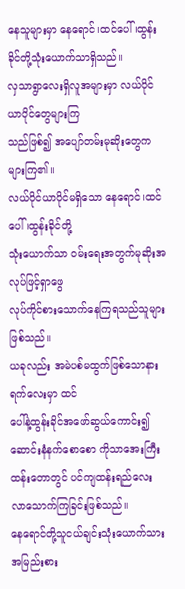နေသူများမှာ နေရောင်၊ထင်ပေါ်၊ထွန်းခိုင်တို့သုံးယောက်သာရှိသည်။
လှသာရွာလေးရှိလူအများမှာ လယ်ပိုင်ယာပိုင်တွေများကြ
သည်ဖြစ်၍ အပျော်တမ်းမုဆိုးတွေကများကြ၏။
လယ်ပိုင်ယာပိုင်မရှိသော နေရောင်၊ထင်ပေါ်၊ထွန်းခိုင်တို့
သုံးယောက်သာ ဝမ်းရေးအတွက်မုဆိုးအလုပ်ဖြင့်ရှာဖွေ
လုပ်ကိုင်စားသောက်နေကြရသည်သူများဖြစ်သည်။
ယခုလည်း အမဲပစ်မထွက်ဖြစ်သောနားရက်လေးမှာ ထင်
ပေါ်နဲ့ထွန်းခိုင်အဖော်ဆွယ်ကောင်း၍ ဆောင်းနံနက်စောစော ကိုသာအေးကြီးထန်းတောတွင် ပင်ကျထန်းရည်လေး
လာသောက်ကြခြင်းဖြစ်သည်။
နေရောင်တို့သူငယ်ချင်းသုံးယောက်သား အမြည်းစား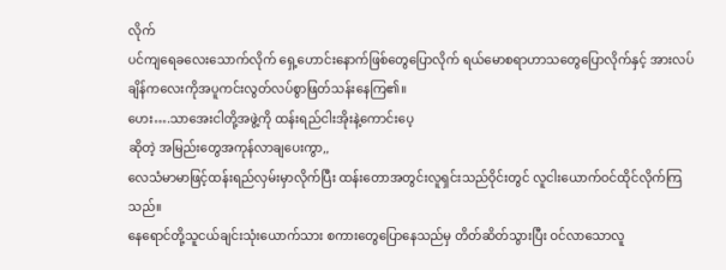လိုက်
ပင်ကျရေခလေးသောက်လိုက် ရှေ့ဟောင်းနောက်ဖြစ်တွေပြောလိုက် ရယ်မောစရာဟာသတွေပြောလိုက်နှင့် အားလပ်ချိန်ကလေးကိုအပူကင်းလွတ်လပ်စွာဖြတ်သန်းနေကြ၏။
ဟေး….သာအေးငါတို့အဖွဲ့ကို ထန်းရည်ငါးအိုးနဲ့ကောင်းပေ့
ဆိုတဲ့ အမြည်းတွေအကုန်လာချပေးကွာ,,
လေသံမာမာဖြင့်ထန်းရည်လှမ်းမှာလိုက်ပြီး ထန်းတောအတွင်းလူရှင်းသည်ဝိုင်းတွင် လူငါးယောက်ဝင်ထိုင်လိုက်ကြသည်။
နေရောင်တို့သူငယ်ချင်းသုံးယောက်သား စကားတွေပြောနေသည်မှ တိတ်ဆိတ်သွားပြီး ဝင်လာသောလူ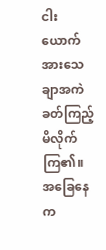ငါးယောက်အားသေချာအကဲခတ်ကြည့်မိလိုက်ကြ၏။
အခြေနေက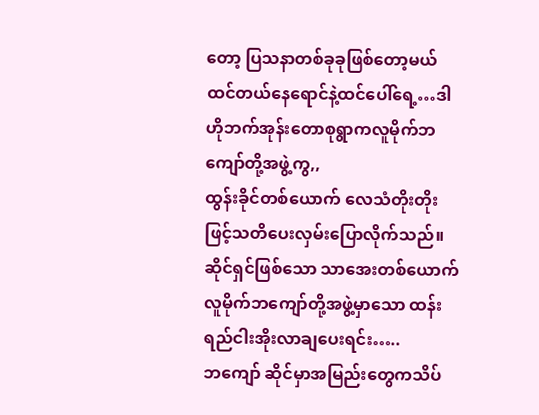တော့ ပြသနာတစ်ခုခုဖြစ်တော့မယ်ထင်တယ်နေရောင်နဲ့ထင်ပေါ်ရေ့…ဒါဟိုဘက်အုန်းတောစုရွာကလူမိုက်ဘကျော်တို့အဖွဲ့ကွ,,
ထွန်းခိုင်တစ်ယောက် လေသံတိုးတိုးဖြင့်သတိပေးလှမ်းပြောလိုက်သည်။
ဆိုင်ရှင်ဖြစ်သော သာအေးတစ်ယောက်လူမိုက်ဘကျော်တို့အဖွဲ့မှာသော ထန်းရည်ငါးအိုးလာချပေးရင်း…..
ဘကျော် ဆိုင်မှာအမြည်းတွေကသိပ်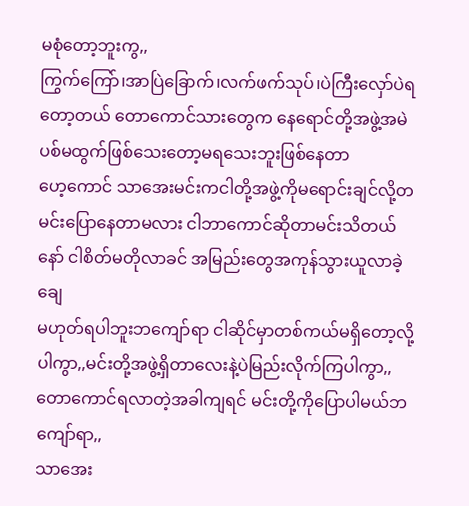မစုံတော့ဘူးကွ,,
ကြွက်ကြော်၊အာပြဲခြောက်၊လက်ဖက်သုပ်၊ပဲကြီးလှော်ပဲရတော့တယ် တောကောင်သားတွေက နေရောင်တို့အဖွဲ့အမဲ
ပစ်မထွက်ဖြစ်သေးတော့မရသေးဘူးဖြစ်နေတာ
ဟေ့ကောင် သာအေးမင်းကငါတို့အဖွဲ့ကိုမရောင်းချင်လို့တမင်းပြောနေတာမလား ငါဘာကောင်ဆိုတာမင်းသိတယ်နော် ငါစိတ်မတိုလာခင် အမြည်းတွေအကုန်သွားယူလာခဲ့ချေ
မဟုတ်ရပါဘူးဘကျော်ရာ ငါဆိုင်မှာတစ်ကယ်မရှိတော့လို့
ပါကွာ,,မင်းတို့အဖွဲ့ရှိတာလေးနဲ့ပဲမြည်းလိုက်ကြပါကွာ,,
တောကောင်ရလာတဲ့အခါကျရင် မင်းတို့ကိုပြောပါမယ်ဘကျော်ရာ,,
သာအေး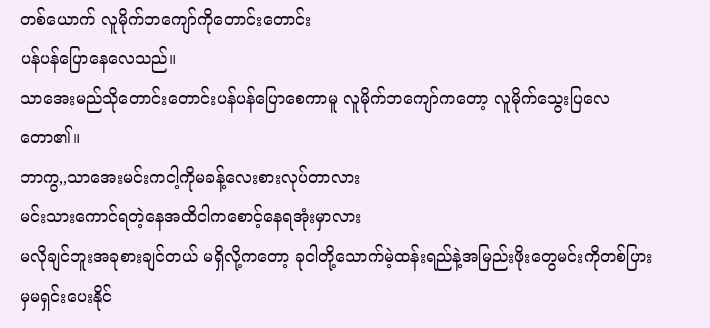တစ်ယောက် လူမိုက်ဘကျော်ကိုတောင်းတောင်း
ပန်ပန်ပြောနေလေသည်။
သာအေးမည်သိုတောင်းတောင်းပန်ပန်ပြောစေကာမူ လူမိုက်ဘကျော်ကတော့ လူမိုက်သွေးပြလေတော၏။
ဘာကွ,,သာအေးမင်းကငါ့ကိုမခန့်လေးစားလုပ်တာလား
မင်းသားကောင်ရတဲ့နေအထိငါကစောင့်နေရအုံးမှာလား
မလိုချင်ဘူးအခုစားချင်တယ် မရှိလို့ကတော့ ခုငါတို့သောက်မဲ့ထန်းရည်နဲ့အမြည်းဖိုးတွေမင်းကိုတစ်ပြားမှမရှင်းပေးနိုင်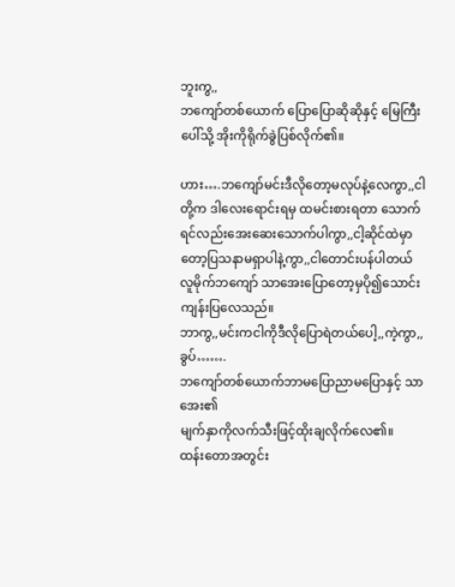ဘူးကွ,,
ဘကျော်တစ်ယောက် ပြောပြောဆိုဆိုနှင့် မြေကြီးပေါ်သို့ အိုးကိုရိုက်ခွဲပြစ်လိုက်၏။

ဟား….ဘကျော်မင်းဒီလိုတော့မလုပ်နဲ့လေကွာ,,ငါတို့က ဒါလေးရောင်းရမှ ထမင်းစားရတာ သောက်ရင်လည်းအေးဆေးသောက်ပါကွာ,,ငါ့ဆိုင်ထဲမှာတော့ပြသနာမရှာပါနဲ့ကွာ,,ငါတောင်းပန်ပါတယ်
လူမိုက်ဘကျော် သာအေးပြောတော့မှပို၍သောင်းကျန်းပြလေသည်။
ဘာကွ,,မင်းကငါကိုဒီလိုပြောရဲတယ်ပေါ့,,ကဲ့ကွာ,,
ခွပ်…….
ဘကျော်တစ်ယောက်ဘာမပြောညာမပြောနှင့် သာအေး၏
မျက်နှာကိုလက်သီးဖြင့်ထိုးချလိုက်လေ၏။
ထန်းတောအတွင်း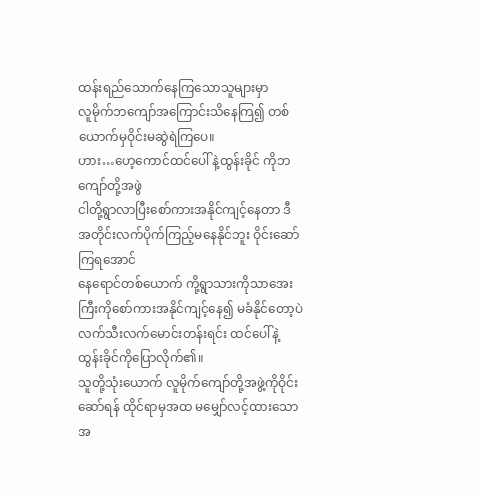ထန်းရည်သောက်နေကြသောသူများမှာ
လူမိုက်ဘကျော်အကြောင်းသိနေကြ၍ တစ်ယောက်မှဝိုင်းမဆွဲရဲကြပေ။
ဟား…ဟေ့ကောင်ထင်ပေါ်နဲ့ထွန်းခိုင် ကိုဘကျော်တို့အဖွဲ
ငါတို့ရွာလာပြီးစော်ကားအနိုင်ကျင့်နေတာ ဒီအတိုင်းလက်ပိုက်ကြည့်မနေနိုင်ဘူး ဝိုင်းဆော်ကြရအောင်
နေရောင်တစ်ယောက် ကို့ရွာသားကိုသာအေးကြီးကိုစော်ကားအနိုင်ကျင့်နေ၍ မခံနိုင်တော့ပဲလက်သီးလက်မောင်းတန်းရင်း ထင်ပေါ်နဲ့ထွန်းခိုင်ကိုပြောလိုက်၏။
သူတို့သုံးယောက် လူမိုက်ကျော်တို့အဖွဲ့ကိုဝိုင်းဆော်ရန် ထိုင်ရာမှအထ မမျှော်လင့်ထားသောအ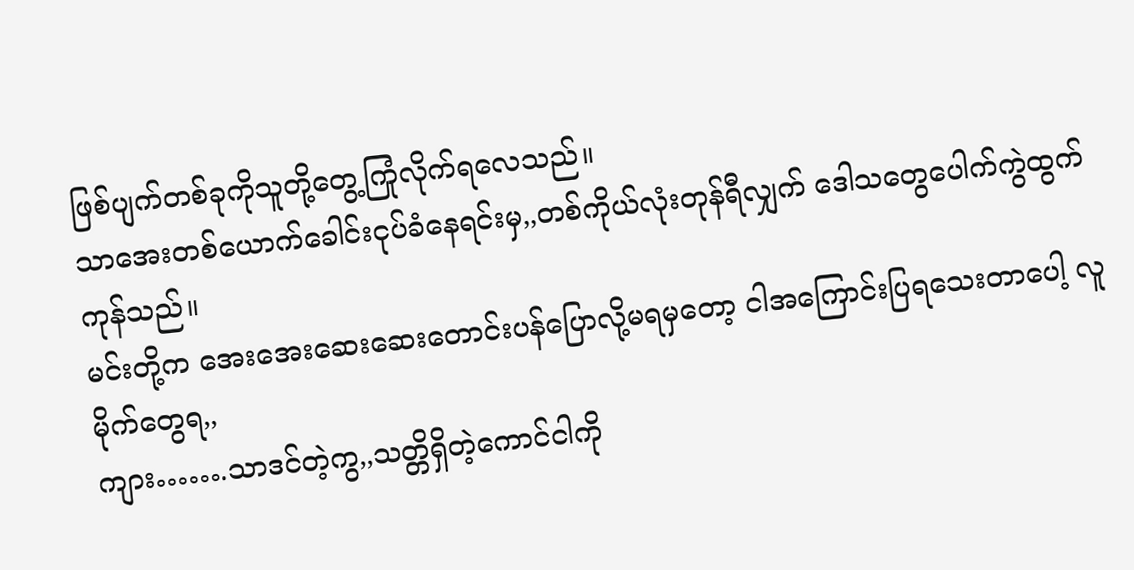ဖြစ်ပျက်တစ်ခုကိုသူတို့တွေ့ကြုံလိုက်ရလေသည်။
သာအေးတစ်ယောက်ခေါင်းငုပ်ခံနေရင်းမှ,,တစ်ကိုယ်လုံးတုန်ရီလျှက် ဒေါသတွေပေါက်ကွဲထွက်ကုန်သည်။
မင်းတို့က အေးအေးဆေးဆေးတောင်းပန်ပြောလို့မရမှတော့ ငါအကြောင်းပြရသေးတာပေါ့ လူမိုက်တွေရ,,
ကျား…….သာဒင်တဲ့ကွ,,သတ္တိရှိတဲ့ကောင်ငါကို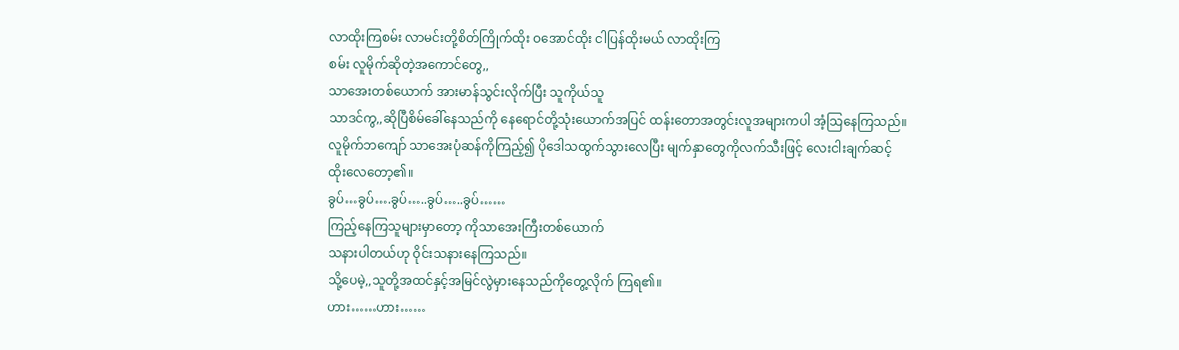လာထိုးကြစမ်း လာမင်းတို့စိတ်ကြိုက်ထိုး ဝအောင်ထိုး ငါပြန်ထိုးမယ် လာထိုးကြ
စမ်း လူမိုက်ဆိုတဲ့အကောင်တွေ,,
သာအေးတစ်ယောက် အားမာန်သွင်းလိုက်ပြီး သူကိုယ်သူ
သာဒင်ကွ,,ဆိုပြီစိမ်ခေါ်နေသည်ကို နေရောင်တို့သုံးယောက်အပြင် ထန်းတောအတွင်းလူအများကပါ အံ့သြနေကြသည်။
လူမိုက်ဘကျော် သာအေးပုံဆန်ကိုကြည့်၍ ပိုဒေါသထွက်သွားလေပြီး မျက်နှာတွေကိုလက်သီးဖြင့် လေးငါးချက်ဆင့်
ထိုးလေတော့၏။
ခွပ်…ခွပ်….ခွပ်…..ခွပ်…..ခွပ်……
ကြည့်နေကြသူများမှာတော့ ကိုသာအေးကြီးတစ်ယောက်
သနားပါတယ်ဟု ဝိုင်းသနားနေကြသည်။
သို့ပေမဲ့,,သူတို့အထင်နှင့်အမြင်လွဲမှားနေသည်ကိုတွေ့လိုက် ကြရ၏။
ဟား……ဟား……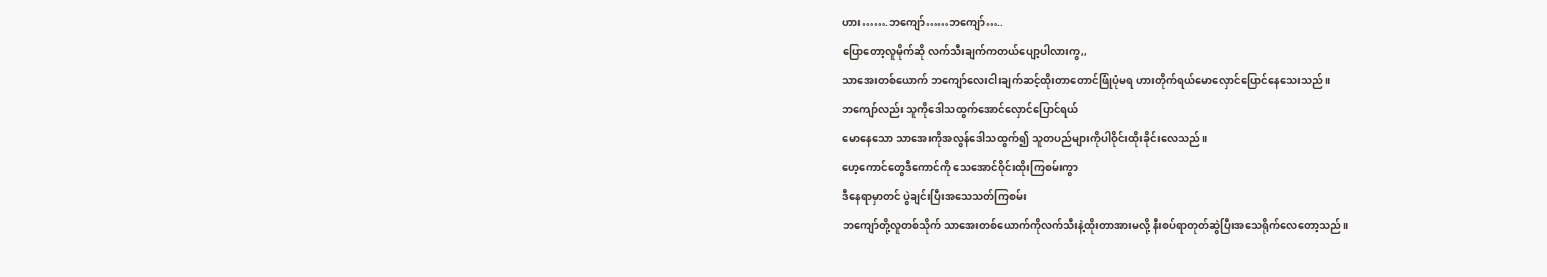ဟား…….ဘကျော်……ဘကျော်…..
ပြောတော့လူမိုက်ဆို လက်သီးချက်ကတယ်ပျော့ပါလားကွ,,
သာအေးတစ်ယောက် ဘကျော်လေးငါးချက်ဆင့်ထိုးတာတောင်ဖြုံပုံမရ ဟားတိုက်ရယ်မောလှောင်ပြောင်နေသေးသည်။
ဘကျော်လည်း သူကိုဒေါသထွက်အောင်လှောင်ပြောင်ရယ်
မောနေသော သာအေးကိုအလွန်ဒေါသထွက်၍ သူတပည်များကိုပါဝိုင်းထိုးခိုင်းလေသည်။
ဟေ့ကောင်တွေဒီကောင်ကို သေအောင်ဝိုင်းထိုးကြစမ်းကွာ
ဒီနေရာမှာတင် ပွဲချင်းပြီးအသေသတ်ကြစမ်း
ဘကျော်တို့လူတစ်သိုက် သာအေးတစ်ယောက်ကိုလက်သီးနဲ့ထိုးတာအားမလို့ နီးစပ်ရာတုတ်ဆွဲပြီးအသေရိုက်လေတော့သည်။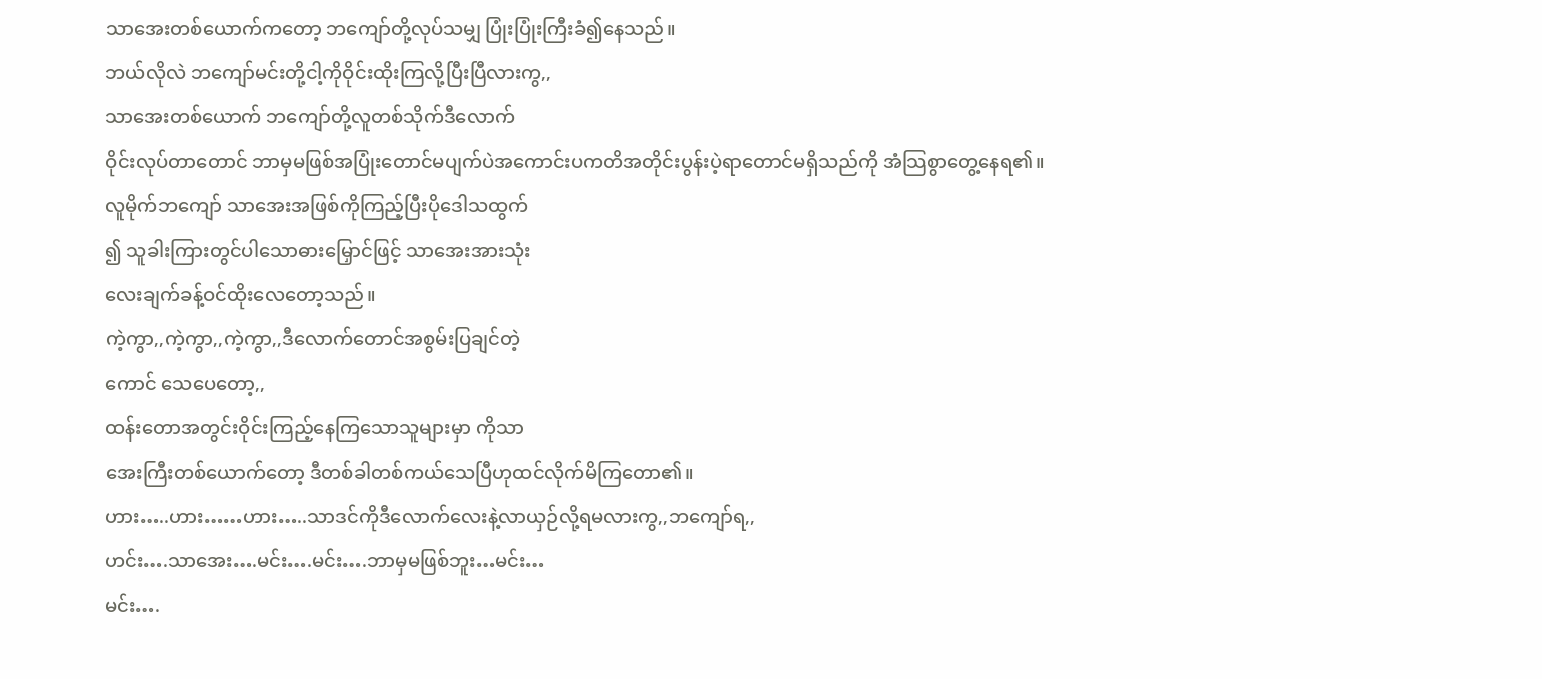သာအေးတစ်ယောက်ကတော့ ဘကျော်တို့လုပ်သမျှ ပြုံးပြုံးကြီးခံ၍နေသည်။
ဘယ်လိုလဲ ဘကျော်မင်းတို့ငါ့ကိုဝိုင်းထိုးကြလို့ပြီးပြီလားကွ,,
သာအေးတစ်ယောက် ဘကျော်တို့လူတစ်သိုက်ဒီလောက်
ဝိုင်းလုပ်တာတောင် ဘာမှမဖြစ်အပြုံးတောင်မပျက်ပဲအကောင်းပကတိအတိုင်းပွန်းပဲ့ရာတောင်မရှိသည်ကို အံသြစွာတွေ့နေရ၏။
လူမိုက်ဘကျော် သာအေးအဖြစ်ကိုကြည့်ပြီးပိုဒေါသထွက်
၍ သူခါးကြားတွင်ပါသောဓားမြှောင်ဖြင့် သာအေးအားသုံး
လေးချက်ခန့်ဝင်ထိုးလေတော့သည်။
ကဲ့ကွာ,,ကဲ့ကွာ,,ကဲ့ကွာ,,ဒီလောက်တောင်အစွမ်းပြချင်တဲ့
ကောင် သေပေတော့,,
ထန်းတောအတွင်းဝိုင်းကြည့်နေကြသောသူများမှာ ကိုသာ
အေးကြီးတစ်ယောက်တော့ ဒီတစ်ခါတစ်ကယ်သေပြီဟုထင်လိုက်မိကြတော၏။
ဟား…..ဟား……ဟား…..သာဒင်ကိုဒီလောက်လေးနဲ့လာယှဉ်လို့ရမလားကွ,,ဘကျော်ရ,,
ဟင်း….သာအေး….မင်း….မင်း….ဘာမှမဖြစ်ဘူး…မင်း…
မင်း….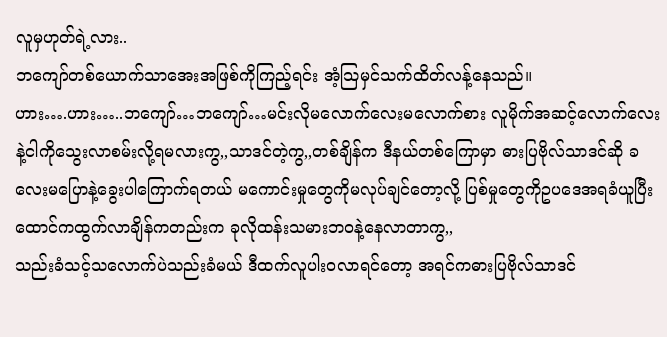လူမှဟုတ်ရဲ့လား..
ဘကျော်တစ်ယောက်သာအေးအဖြစ်ကိုကြည့်ရင်း အံ့သြမှင်သက်ထိတ်လန့်နေသည်။
ဟား….ဟား…..ဘကျော်…ဘကျော်…မင်းလိုမလောက်လေးမလောက်စား လူမိုက်အဆင့်လောက်လေးနဲ့ငါကိုသွေးလာစမ်းလို့ရမလားကွ,,သာဒင်တဲ့ကွ,,တစ်ချိန်က ဒီနယ်တစ်ကြောမှာ ဓားပြဗိုလ်သာဒင်ဆို ခလေးမပြောနဲ့ခွေးပါကြောက်ရတယ် မကောင်းမှုတွေကိုမလုပ်ချင်တော့လို့ ပြစ်မှုတွေကိုဥပဒေအရခံယူပြီး ထောင်ကထွက်လာချိန်ကတည်းက ခုလိုထန်းသမားဘဝနဲ့နေလာတာကွ,,
သည်းခံသင့်သလောက်ပဲသည်းခံမယ် ဒီထက်လူပါးဝလာရင်တော့ အရင်ကဓားပြဗိုလ်သာဒင်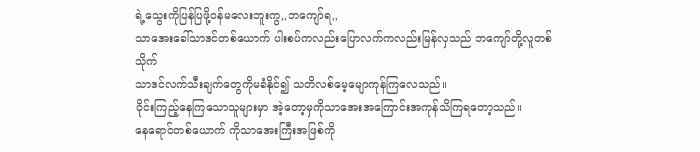ရဲ့သွေးကိုပြန်ပြဖို့ဝန်မလေးဘူးကွ,,ဘကျော်ရ,,
သာအေးခေါ်သာဒင်တစ်ယောက် ပါးစပ်ကလည်းပြောလက်ကလည်းမြန်လှသည် ဘကျော်တို့လူတစ်သိုက်
သာဒင်လက်သီးချက်တွေကိုမခံနိုင်၍ သတိလစ်မေ့မျောကုန်ကြလေသည်။
ဝိုင်းကြည့်နေကြသောသူများမှာ အဲ့တော့မှကိုသာအေးအကြောင်းအကုန်သိကြရတော့သည်။
နေရောင်တစ်ယောက် ကိုသာအေးကြီးအဖြစ်ကို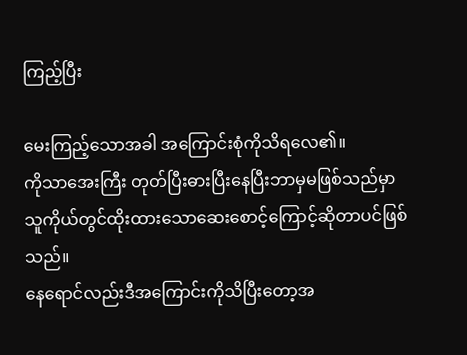ကြည့်ပြီး

မေးကြည့်သောအခါ အကြောင်းစုံကိုသိရလေ၏။
ကိုသာအေးကြီး တုတ်ပြီးဓားပြီးနေပြီးဘာမှမဖြစ်သည်မှာ
သူကိုယ်တွင်ထိုးထားသောဆေးစောင့်ကြောင့်ဆိုတာပင်ဖြစ်သည်။
နေရောင်လည်းဒီအကြောင်းကိုသိပြီးတော့အ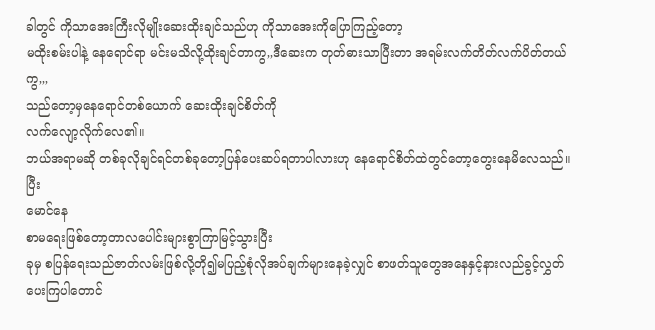ခါတွင် ကိုသာအေးကြီးလိုမျိုးဆေးထိုးချင်သည်ဟု ကိုသာအေးကိုပြောကြည့်တော့
မထိုးစမ်းပါနဲ့ နေရောင်ရာ မင်းမသိလို့ထိုးချင်တာကွ,,ဒီဆေးက တုတ်ဓားသာပြီးတာ အရမ်းလက်တိတ်လက်ပိတ်တယ်ကွ,,,
သည်တော့မှနေရောင်တစ်ယောက် ဆေးထိုးချင်စိတ်ကို
လက်လျော့လိုက်လေ၏။
ဘယ်အရာမဆို တစ်ခုလိုချင်ရင်တစ်ခုတော့ပြန်ပေးဆပ်ရတာပါလားဟု နေရောင်စိတ်ထဲတွင်တော့တွေးနေမိလေသည်။
ပြီး
မောင်နေ
စာမရေးဖြစ်တော့တာလပေါင်းများစွာကြာမြင့်သွားပြီး
ခုမှ စပြန်ရေးသည်ဇာတ်လမ်းဖြစ်လို့တို၍မပြည့်စုံလိုအပ်ချက်များနေခဲ့လျှင် စာဖတ်သူတွေအနေနှင့်နားလည်ခွင့်လွှတ်ပေးကြပါတောင်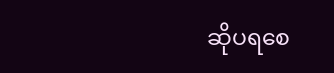ဆိုပရစေ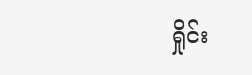ရှိုင်း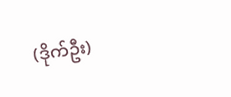(ဒိုက်ဦး)